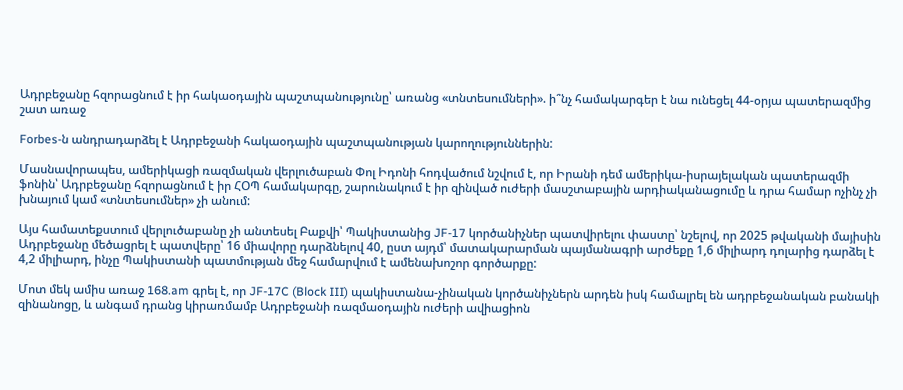Ադրբեջանը հզորացնում է իր հակաօդային պաշտպանությունը՝ առանց «տնտեսումների». ի՞նչ համակարգեր է նա ունեցել 44-օրյա պատերազմից շատ առաջ

Forbes-ն անդրադարձել է Ադրբեջանի հակաօդային պաշտպանության կարողություններին:

Մասնավորապես, ամերիկացի ռազմական վերլուծաբան Փոլ Իդոնի հոդվածում նշվում է, որ Իրանի դեմ ամերիկա-իսրայելական պատերազմի ֆոնին՝ Ադրբեջանը հզորացնում է իր ՀՕՊ համակարգը, շարունակում է իր զինված ուժերի մասշտաբային արդիականացումը և դրա համար ոչինչ չի խնայում կամ «տնտեսումներ» չի անում:

Այս համատեքստում վերլուծաբանը չի անտեսել Բաքվի՝ Պակիստանից JF-17 կործանիչներ պատվիրելու փաստը՝ նշելով, որ 2025 թվականի մայիսին Ադրբեջանը մեծացրել է պատվերը՝ 16 միավորը դարձնելով 40, ըստ այդմ՝ մատակարարման պայմանագրի արժեքը 1,6 միլիարդ դոլարից դարձել է 4,2 միլիարդ, ինչը Պակիստանի պատմության մեջ համարվում է ամենախոշոր գործարքը:

Մոտ մեկ ամիս առաջ 168.am գրել է, որ JF-17C (Block III) պակիստանա-չինական կործանիչներն արդեն իսկ համալրել են ադրբեջանական բանակի զինանոցը, և անգամ դրանց կիրառմամբ Ադրբեջանի ռազմաօդային ուժերի ավիացիոն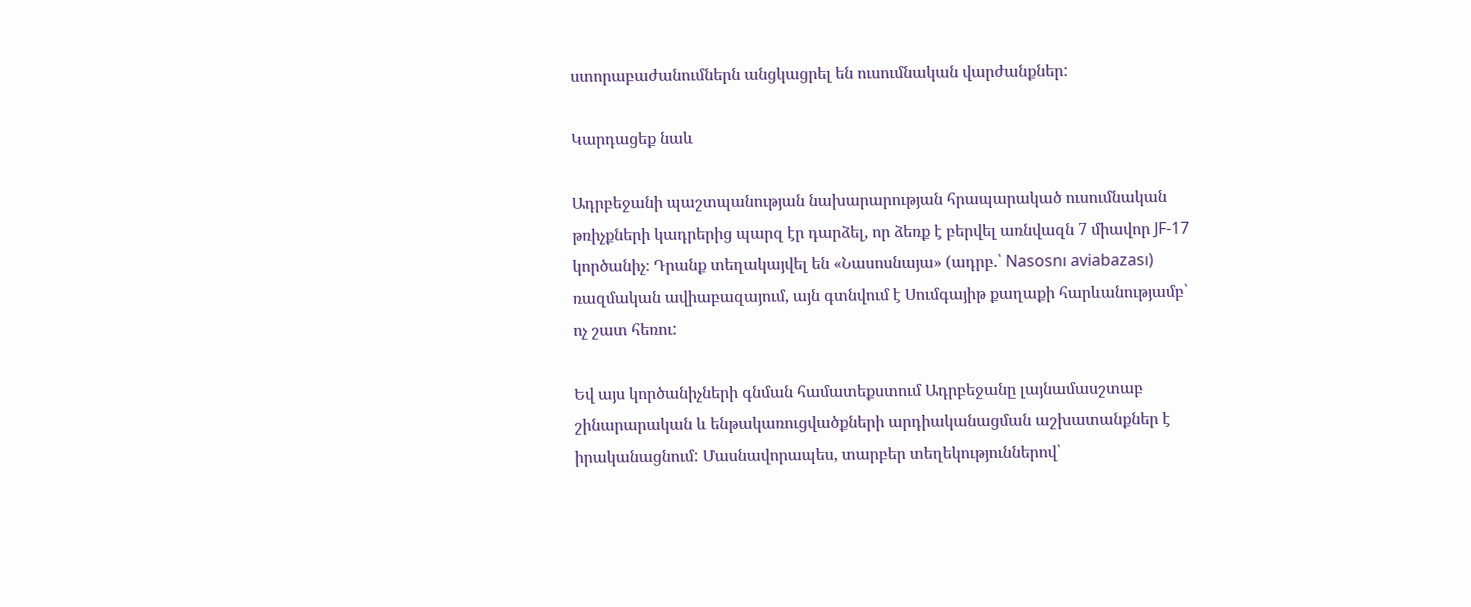ստորաբաժանումներն անցկացրել են ուսումնական վարժանքներ:

Կարդացեք նաև

Ադրբեջանի պաշտպանության նախարարության հրապարակած ուսումնական թռիչքների կադրերից պարզ էր դարձել, որ ձեռք է բերվել առնվազն 7 միավոր JF-17 կործանիչ։ Դրանք տեղակայվել են «Նասոսնայա» (ադրբ.՝ Nasosnı aviabazası) ռազմական ավիաբազայում, այն գտնվում է Սումգայիթ քաղաքի հարևանությամբ՝ ոչ շատ հեռու:

Եվ այս կործանիչների գնման համատեքստում Ադրբեջանը լայնամասշտաբ շինարարական և ենթակառուցվածքների արդիականացման աշխատանքներ է իրականացնում: Մասնավորապես, տարբեր տեղեկություններով՝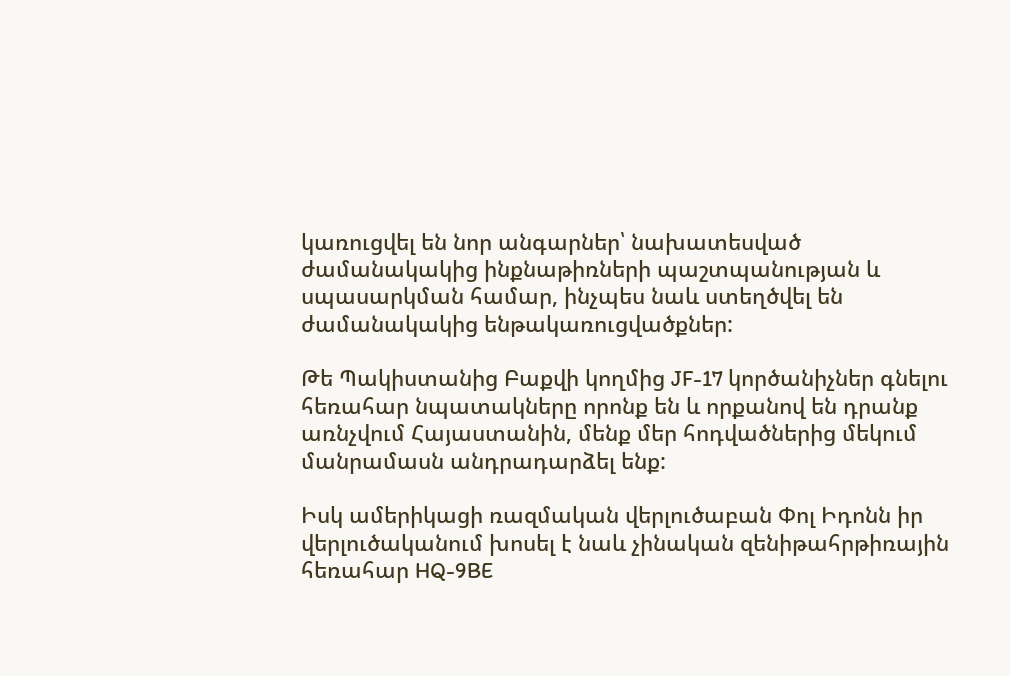կառուցվել են նոր անգարներ՝ նախատեսված ժամանակակից ինքնաթիռների պաշտպանության և սպասարկման համար, ինչպես նաև ստեղծվել են ժամանակակից ենթակառուցվածքներ:

Թե Պակիստանից Բաքվի կողմից JF-17 կործանիչներ գնելու հեռահար նպատակները որոնք են և որքանով են դրանք առնչվում Հայաստանին, մենք մեր հոդվածներից մեկում մանրամասն անդրադարձել ենք:

Իսկ ամերիկացի ռազմական վերլուծաբան Փոլ Իդոնն իր վերլուծականում խոսել է նաև չինական զենիթահրթիռային հեռահար HQ-9BE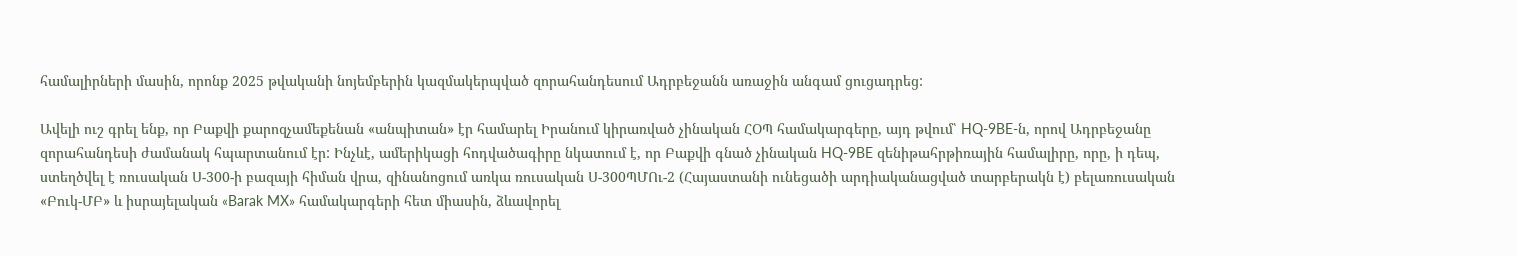համալիրների մասին, որոնք 2025 թվականի նոյեմբերին կազմակերպված զորահանդեսում Ադրբեջանն առաջին անգամ ցուցադրեց:

Ավելի ուշ գրել ենք, որ Բաքվի քարոզչամեքենան «անպիտան» էր համարել Իրանում կիրառված չինական ՀՕՊ համակարգերը, այդ թվում՝ HQ-9BE-ն, որով Ադրբեջանը զորահանդեսի ժամանակ հպարտանում էր: Ինչևէ, ամերիկացի հոդվածագիրը նկատում է, որ Բաքվի գնած չինական HQ-9BE զենիթահրթիռային համալիրը, որը, ի դեպ, ստեղծվել է ռուսական Ս-300-ի բազայի հիման վրա, զինանոցում առկա ռուսական Ս-300ՊՄՈւ-2 (Հայաստանի ունեցածի արդիականացված տարբերակն է) բելառուսական «Բուկ-ՄԲ» և իսրայելական «Barak MX» համակարգերի հետ միասին, ձևավորել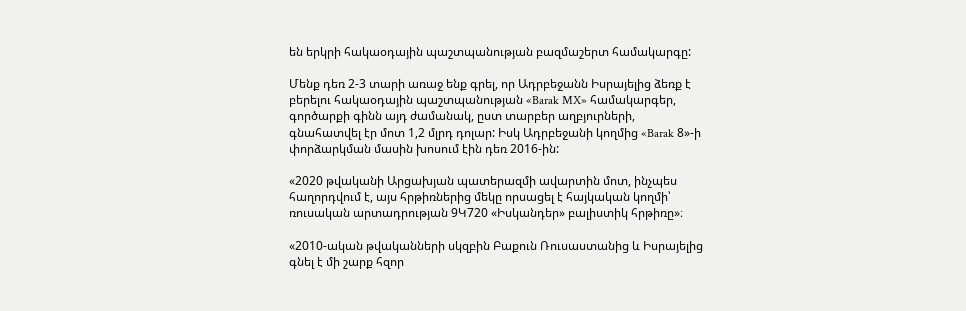են երկրի հակաօդային պաշտպանության բազմաշերտ համակարգը:

Մենք դեռ 2-3 տարի առաջ ենք գրել, որ Ադրբեջանն Իսրայելից ձեռք է բերելու հակաօդային պաշտպանության «Barak MX» համակարգեր, գործարքի գինն այդ ժամանակ, ըստ տարբեր աղբյուրների, գնահատվել էր մոտ 1,2 մլրդ դոլար: Իսկ Ադրբեջանի կողմից «Barak 8»-ի փորձարկման մասին խոսում էին դեռ 2016-ին:

«2020 թվականի Արցախյան պատերազմի ավարտին մոտ, ինչպես հաղորդվում է, այս հրթիռներից մեկը որսացել է հայկական կողմի՝ ռուսական արտադրության 9Կ720 «Իսկանդեր» բալիստիկ հրթիռը»։

«2010-ական թվականների սկզբին Բաքուն Ռուսաստանից և Իսրայելից գնել է մի շարք հզոր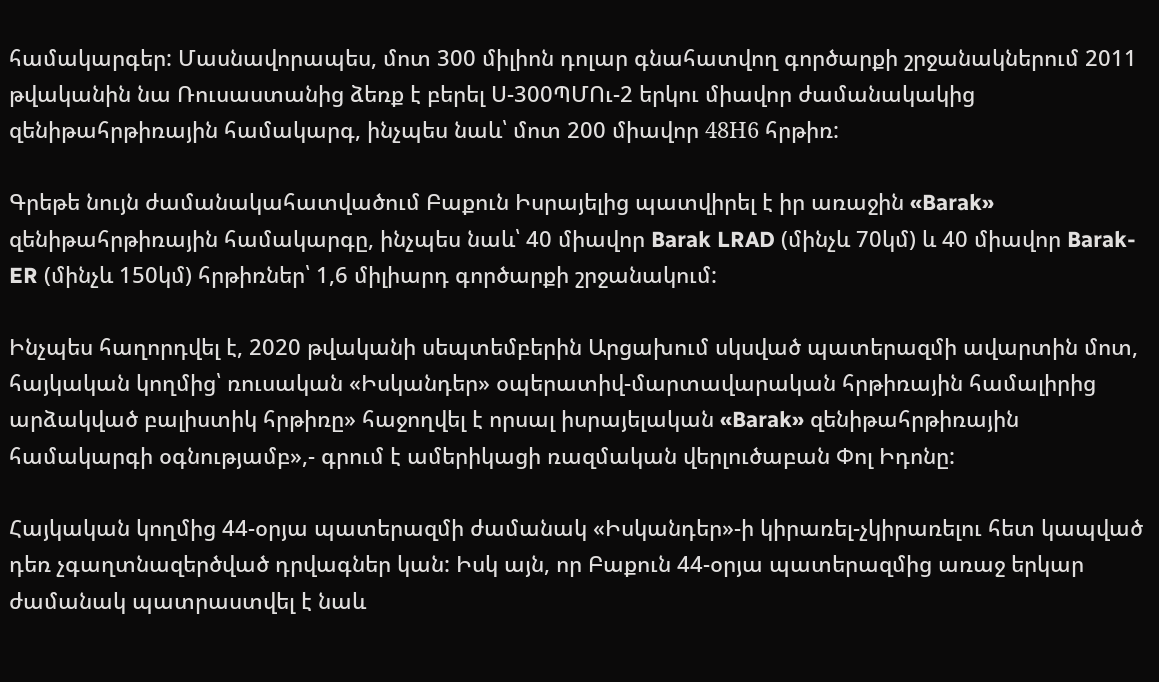համակարգեր: Մասնավորապես, մոտ 300 միլիոն դոլար գնահատվող գործարքի շրջանակներում 2011 թվականին նա Ռուսաստանից ձեռք է բերել Ս-300ՊՄՈւ-2 երկու միավոր ժամանակակից զենիթահրթիռային համակարգ, ինչպես նաև՝ մոտ 200 միավոր 48Н6 հրթիռ:

Գրեթե նույն ժամանակահատվածում Բաքուն Իսրայելից պատվիրել է իր առաջին «Barak» զենիթահրթիռային համակարգը, ինչպես նաև՝ 40 միավոր Barak LRAD (մինչև 70կմ) և 40 միավոր Barak-ER (մինչև 150կմ) հրթիռներ՝ 1,6 միլիարդ գործարքի շրջանակում:

Ինչպես հաղորդվել է, 2020 թվականի սեպտեմբերին Արցախում սկսված պատերազմի ավարտին մոտ, հայկական կողմից՝ ռուսական «Իսկանդեր» օպերատիվ-մարտավարական հրթիռային համալիրից արձակված բալիստիկ հրթիռը» հաջողվել է որսալ իսրայելական «Barak» զենիթահրթիռային համակարգի օգնությամբ»,- գրում է ամերիկացի ռազմական վերլուծաբան Փոլ Իդոնը:

Հայկական կողմից 44-օրյա պատերազմի ժամանակ «Իսկանդեր»-ի կիրառել-չկիրառելու հետ կապված դեռ չգաղտնազերծված դրվագներ կան: Իսկ այն, որ Բաքուն 44-օրյա պատերազմից առաջ երկար ժամանակ պատրաստվել է նաև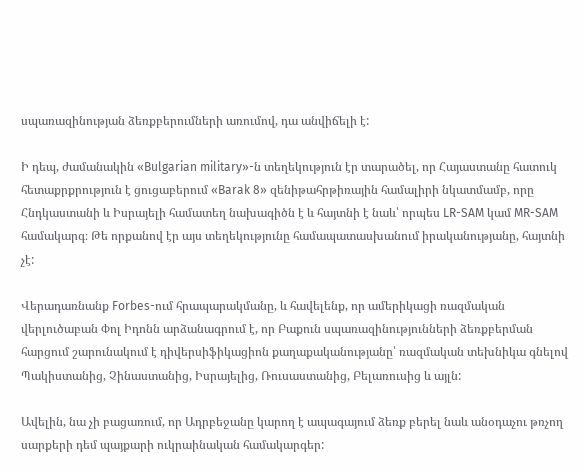սպառազինության ձեռքբերումների առումով, դա անվիճելի է:

Ի դեպ, ժամանակին «Bulgarian military»-ն տեղեկություն էր տարածել, որ Հայաստանը հատուկ հետաքրքրություն է ցուցաբերում «Barak 8» զենիթահրթիռային համալիրի նկատմամբ, որը Հնդկաստանի և Իսրայելի համատեղ նախագիծն է և հայտնի է նաև՝ որպես LR-SAM կամ MR-SAM համակարգ։ Թե որքանով էր այս տեղեկությունը համապատասխանում իրականությանը, հայտնի չէ:

Վերադառնանք Forbes-ում հրապարակմանը, և հավելենք, որ ամերիկացի ռազմական վերլուծաբան Փոլ Իդոնն արձանագրում է, որ Բաքուն սպառազինությունների ձեռքբերման հարցում շարունակում է դիվերսիֆիկացիոն քաղաքականությանը՝ ռազմական տեխնիկա գնելով Պակիստանից, Չինաստանից, Իսրայելից, Ռուսաստանից, Բելառուսից և այլն:

Ավելին, նա չի բացառում, որ Ադրբեջանը կարող է ապագայում ձեռք բերել նաև անօդաչու թռչող սարքերի դեմ պայքարի ուկրաինական համակարգեր: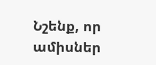Նշենք, որ ամիսներ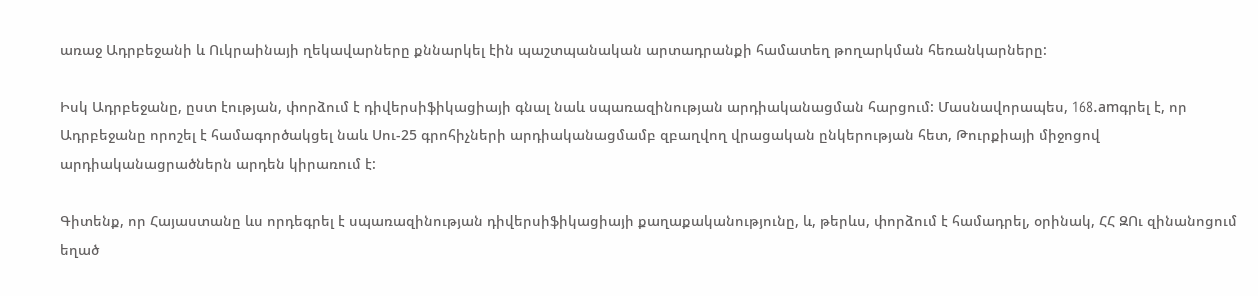առաջ Ադրբեջանի և Ուկրաինայի ղեկավարները քննարկել էին պաշտպանական արտադրանքի համատեղ թողարկման հեռանկարները:

Իսկ Ադրբեջանը, ըստ էության, փորձում է դիվերսիֆիկացիայի գնալ նաև սպառազինության արդիականացման հարցում: Մասնավորապես, 168.amգրել է, որ Ադրբեջանը որոշել է համագործակցել նաև Սու-25 գրոհիչների արդիականացմամբ զբաղվող վրացական ընկերության հետ, Թուրքիայի միջոցով արդիականացրածներն արդեն կիրառում է:

Գիտենք, որ Հայաստանը ևս որդեգրել է սպառազինության դիվերսիֆիկացիայի քաղաքականությունը, և, թերևս, փորձում է համադրել, օրինակ, ՀՀ ԶՈւ զինանոցում եղած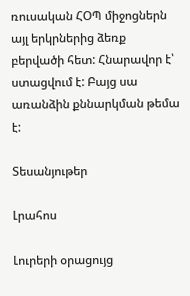ռուսական ՀՕՊ միջոցներն այլ երկրներից ձեռք բերվածի հետ: Հնարավոր է՝ ստացվում է: Բայց սա առանձին քննարկման թեմա է:

Տեսանյութեր

Լրահոս

Լուրերի օրացույց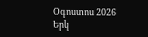Օգոստոս 2026
Երկ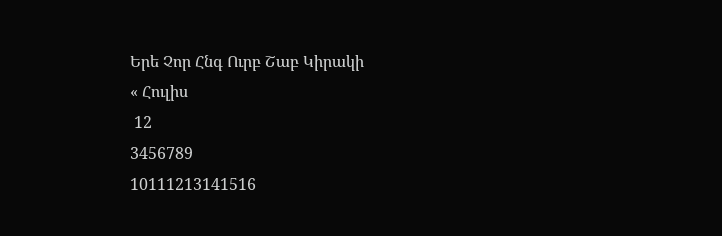Երե Չոր Հնգ Ուրբ Շաբ Կիրակի
« Հուլիս
 12
3456789
10111213141516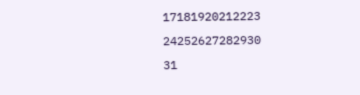17181920212223
24252627282930
31